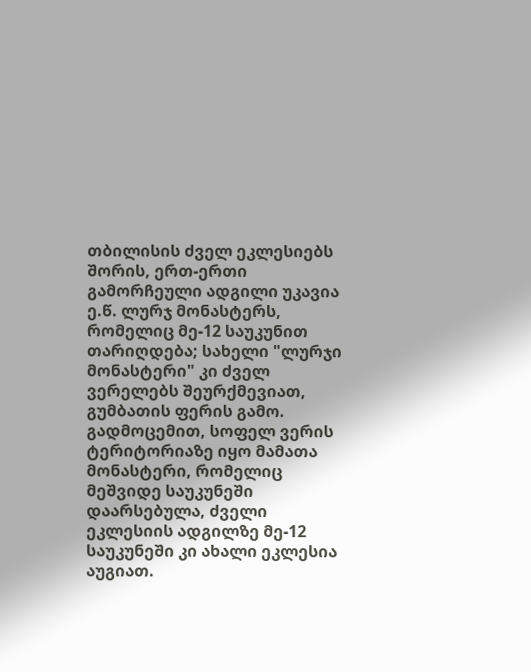თბილისის ძველ ეკლესიებს შორის, ერთ-ერთი გამორჩეული ადგილი უკავია ე.წ. ლურჯ მონასტერს, რომელიც მე-12 საუკუნით თარიღდება; სახელი "ლურჯი მონასტერი" კი ძველ ვერელებს შეურქმევიათ, გუმბათის ფერის გამო.
გადმოცემით, სოფელ ვერის ტერიტორიაზე იყო მამათა მონასტერი, რომელიც მეშვიდე საუკუნეში დაარსებულა, ძველი ეკლესიის ადგილზე მე-12 საუკუნეში კი ახალი ეკლესია აუგიათ.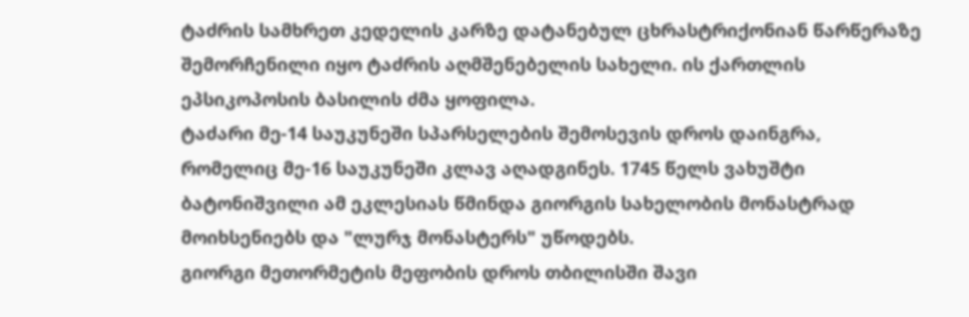ტაძრის სამხრეთ კედელის კარზე დატანებულ ცხრასტრიქონიან წარწერაზე შემორჩენილი იყო ტაძრის აღმშენებელის სახელი. ის ქართლის ეპსიკოპოსის ბასილის ძმა ყოფილა.
ტაძარი მე-14 საუკუნეში სპარსელების შემოსევის დროს დაინგრა, რომელიც მე-16 საუკუნეში კლავ აღადგინეს. 1745 წელს ვახუშტი ბატონიშვილი ამ ეკლესიას წმინდა გიორგის სახელობის მონასტრად მოიხსენიებს და "ლურჯ მონასტერს" უწოდებს.
გიორგი მეთორმეტის მეფობის დროს თბილისში შავი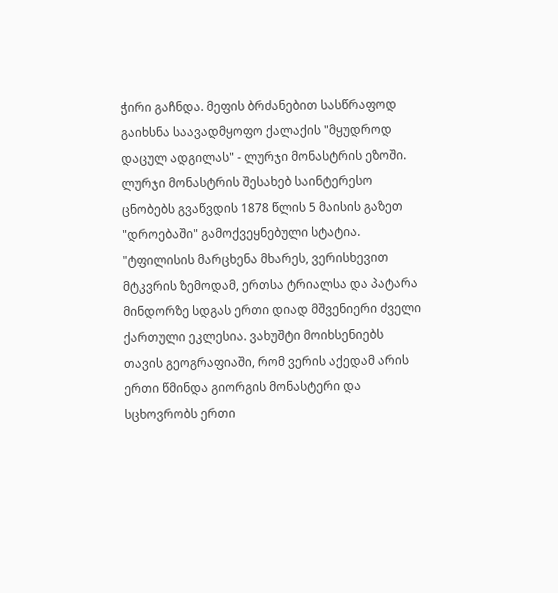ჭირი გაჩნდა. მეფის ბრძანებით სასწრაფოდ გაიხსნა საავადმყოფო ქალაქის "მყუდროდ დაცულ ადგილას" - ლურჯი მონასტრის ეზოში.
ლურჯი მონასტრის შესახებ საინტერესო ცნობებს გვაწვდის 1878 წლის 5 მაისის გაზეთ "დროებაში" გამოქვეყნებული სტატია.
"ტფილისის მარცხენა მხარეს, ვერისხევით მტკვრის ზემოდამ, ერთსა ტრიალსა და პატარა მინდორზე სდგას ერთი დიად მშვენიერი ძველი ქართული ეკლესია. ვახუშტი მოიხსენიებს თავის გეოგრაფიაში, რომ ვერის აქედამ არის ერთი წმინდა გიორგის მონასტერი და სცხოვრობს ერთი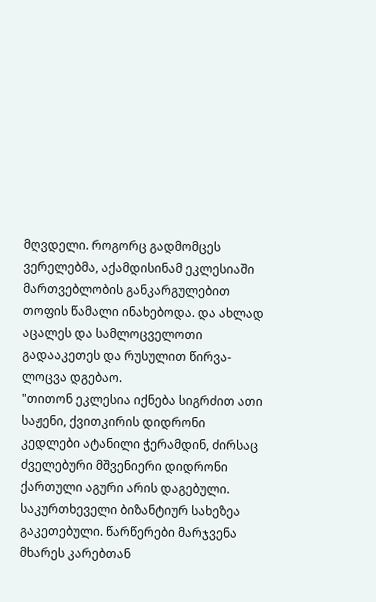მღვდელი. როგორც გადმომცეს ვერელებმა, აქამდისინამ ეკლესიაში მართვებლობის განკარგულებით თოფის წამალი ინახებოდა. და ახლად აცალეს და სამლოცველოთი გადააკეთეს და რუსულით წირვა-ლოცვა დგებაო.
"თითონ ეკლესია იქნება სიგრძით ათი საჟენი, ქვითკირის დიდრონი კედლები ატანილი ჭერამდინ, ძირსაც ძველებური მშვენიერი დიდრონი ქართული აგური არის დაგებული. საკურთხეველი ბიზანტიურ სახეზეა გაკეთებული. წარწერები მარჯვენა მხარეს კარებთან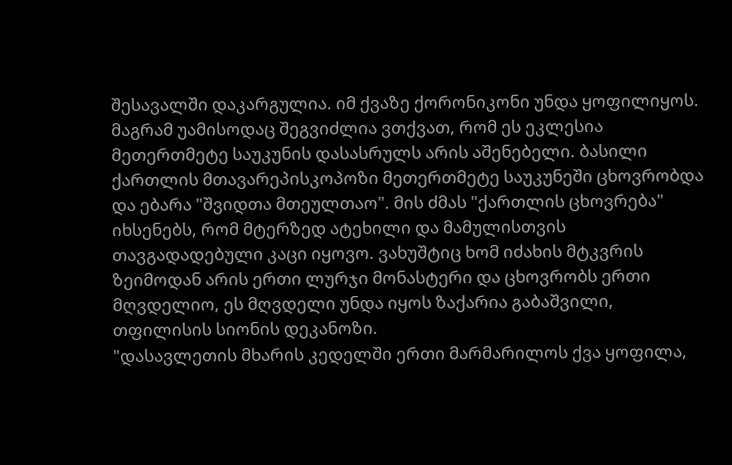შესავალში დაკარგულია. იმ ქვაზე ქორონიკონი უნდა ყოფილიყოს. მაგრამ უამისოდაც შეგვიძლია ვთქვათ, რომ ეს ეკლესია მეთერთმეტე საუკუნის დასასრულს არის აშენებელი. ბასილი ქართლის მთავარეპისკოპოზი მეთერთმეტე საუკუნეში ცხოვრობდა და ებარა "შვიდთა მთეულთაო". მის ძმას "ქართლის ცხოვრება" იხსენებს, რომ მტერზედ ატეხილი და მამულისთვის თავგადადებული კაცი იყოვო. ვახუშტიც ხომ იძახის მტკვრის ზეიმოდან არის ერთი ლურჯი მონასტერი და ცხოვრობს ერთი მღვდელიო, ეს მღვდელი უნდა იყოს ზაქარია გაბაშვილი, თფილისის სიონის დეკანოზი.
"დასავლეთის მხარის კედელში ერთი მარმარილოს ქვა ყოფილა,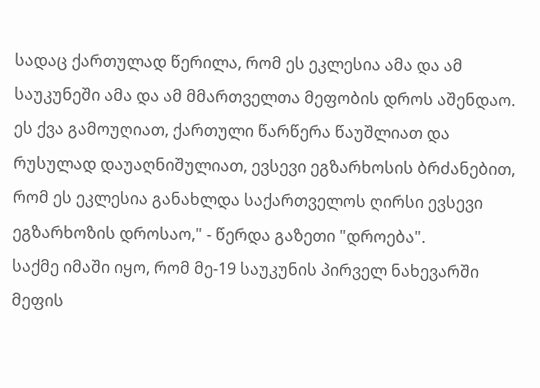სადაც ქართულად წერილა, რომ ეს ეკლესია ამა და ამ საუკუნეში ამა და ამ მმართველთა მეფობის დროს აშენდაო. ეს ქვა გამოუღიათ, ქართული წარწერა წაუშლიათ და რუსულად დაუაღნიშულიათ, ევსევი ეგზარხოსის ბრძანებით, რომ ეს ეკლესია განახლდა საქართველოს ღირსი ევსევი ეგზარხოზის დროსაო," - წერდა გაზეთი "დროება".
საქმე იმაში იყო, რომ მე-19 საუკუნის პირველ ნახევარში მეფის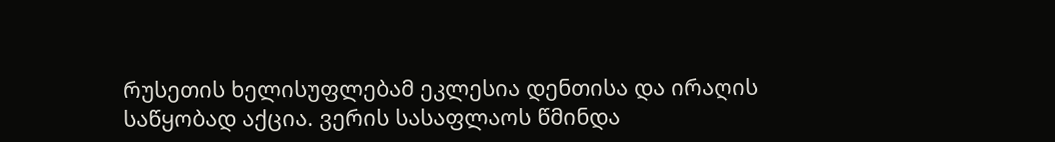რუსეთის ხელისუფლებამ ეკლესია დენთისა და ირაღის საწყობად აქცია. ვერის სასაფლაოს წმინდა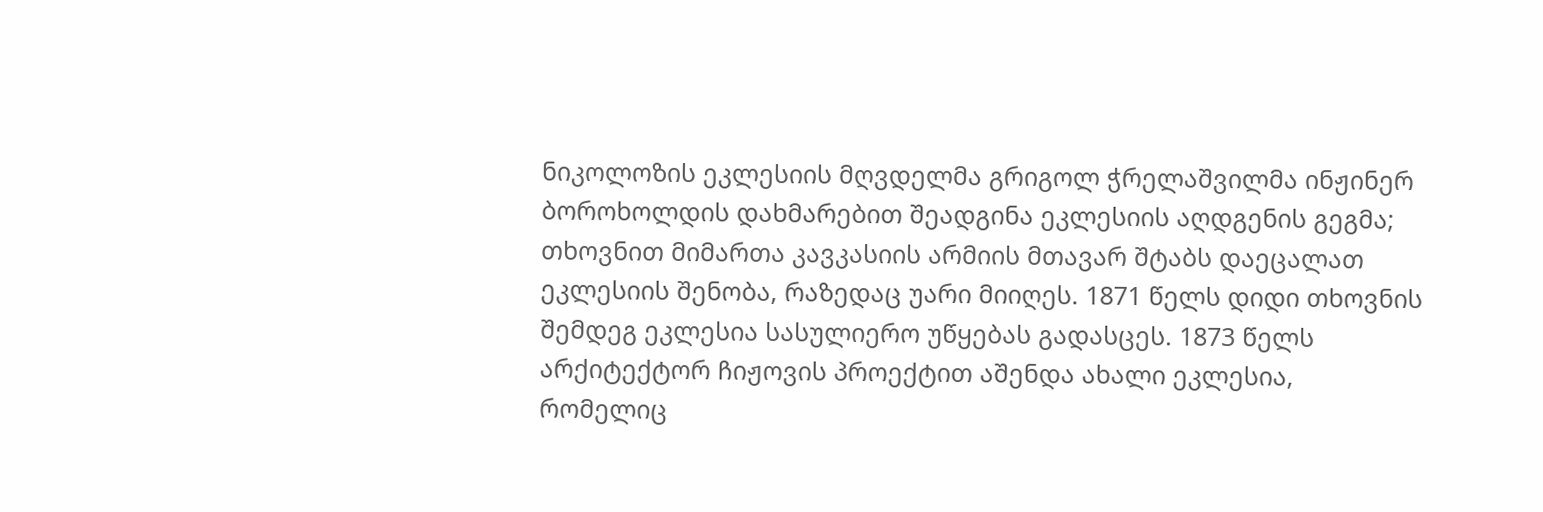ნიკოლოზის ეკლესიის მღვდელმა გრიგოლ ჭრელაშვილმა ინჟინერ ბოროხოლდის დახმარებით შეადგინა ეკლესიის აღდგენის გეგმა; თხოვნით მიმართა კავკასიის არმიის მთავარ შტაბს დაეცალათ ეკლესიის შენობა, რაზედაც უარი მიიღეს. 1871 წელს დიდი თხოვნის შემდეგ ეკლესია სასულიერო უწყებას გადასცეს. 1873 წელს არქიტექტორ ჩიჟოვის პროექტით აშენდა ახალი ეკლესია, რომელიც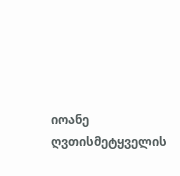იოანე ღვთისმეტყველის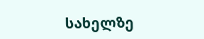სახელზე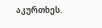აკურთხეს.